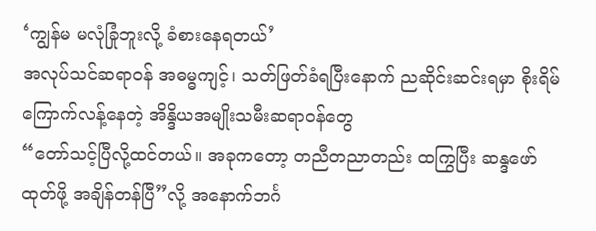‘ကျွန်မ မလုံခြုံဘူးလို့ ခံစားနေရတယ်’
အလုပ်သင်ဆရာဝန် အဓမ္ဓကျင့်၊ သတ်ဖြတ်ခံရပြီးနောက် ညဆိုင်းဆင်းရမှာ စိုးရိမ်ကြောက်လန့်နေတဲ့ အိန္ဒိယအမျိုးသမီးဆရာဝန်တွေ
“တော်သင့်ပြီလို့ထင်တယ်။ အခုကတော့ တညီတညာတည်း ထကြွပြီး ဆန္ဒဖော်ထုတ်ဖို့ အချိန်တန်ပြီ”လို့ အနောက်ဘင်္ဂ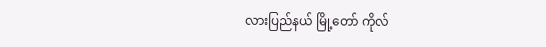လားပြည်နယ် မြို့တော် ကိုလ်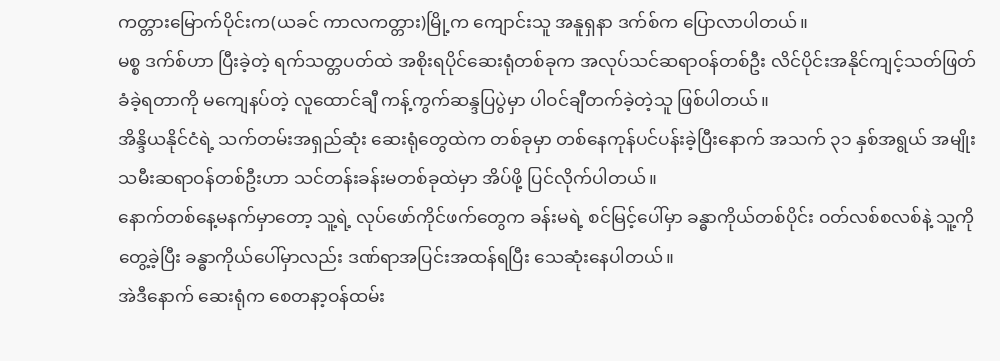ကတ္တားမြောက်ပိုင်းက(ယခင် ကာလကတ္တား)မြို့က ကျောင်းသူ အနူရှနာ ဒက်စ်က ပြောလာပါတယ်။
မစ္စ ဒက်စ်ဟာ ပြီးခဲ့တဲ့ ရက်သတ္တပတ်ထဲ အစိုးရပိုင်ဆေးရုံတစ်ခုက အလုပ်သင်ဆရာဝန်တစ်ဦး လိင်ပိုင်းအနိုင်ကျင့်သတ်ဖြတ်ခံခဲ့ရတာကို မကျေနပ်တဲ့ လူထောင်ချီ ကန့်ကွက်ဆန္ဒပြပွဲမှာ ပါဝင်ချီတက်ခဲ့တဲ့သူ ဖြစ်ပါတယ်။
အိန္ဒိယနိုင်ငံရဲ့ သက်တမ်းအရှည်ဆုံး ဆေးရုံတွေထဲက တစ်ခုမှာ တစ်နေကုန်ပင်ပန်းခဲ့ပြီးနောက် အသက် ၃၁ နှစ်အရွယ် အမျိုးသမီးဆရာဝန်တစ်ဦးဟာ သင်တန်းခန်းမတစ်ခုထဲမှာ အိပ်ဖို့ ပြင်လိုက်ပါတယ်။
နောက်တစ်နေ့မနက်မှာတော့ သူ့ရဲ့ လုပ်ဖော်ကိုင်ဖက်တွေက ခန်းမရဲ့ စင်မြင့်ပေါ်မှာ ခန္ဓာကိုယ်တစ်ပိုင်း ဝတ်လစ်စလစ်နဲ့ သူ့ကိုတွေ့ခဲ့ပြီး ခန္ဓာကိုယ်ပေါ်မှာလည်း ဒဏ်ရာအပြင်းအထန်ရပြီး သေဆုံးနေပါတယ်။
အဲဒီနောက် ဆေးရုံက စေတနာ့ဝန်ထမ်း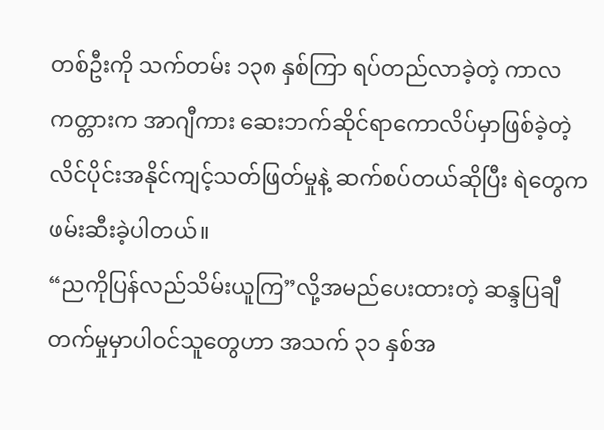တစ်ဦးကို သက်တမ်း ၁၃၈ နှစ်ကြာ ရပ်တည်လာခဲ့တဲ့ ကာလကတ္တားက အာဂျီကား ဆေးဘက်ဆိုင်ရာကောလိပ်မှာဖြစ်ခဲ့တဲ့ လိင်ပိုင်းအနိုင်ကျင့်သတ်ဖြတ်မှုနဲ့ ဆက်စပ်တယ်ဆိုပြီး ရဲတွေက ဖမ်းဆီးခဲ့ပါတယ်။
“ညကိုပြန်လည်သိမ်းယူကြ”လို့အမည်ပေးထားတဲ့ ဆန္ဒပြချီတက်မှုမှာပါဝင်သူတွေဟာ အသက် ၃၁ နှစ်အ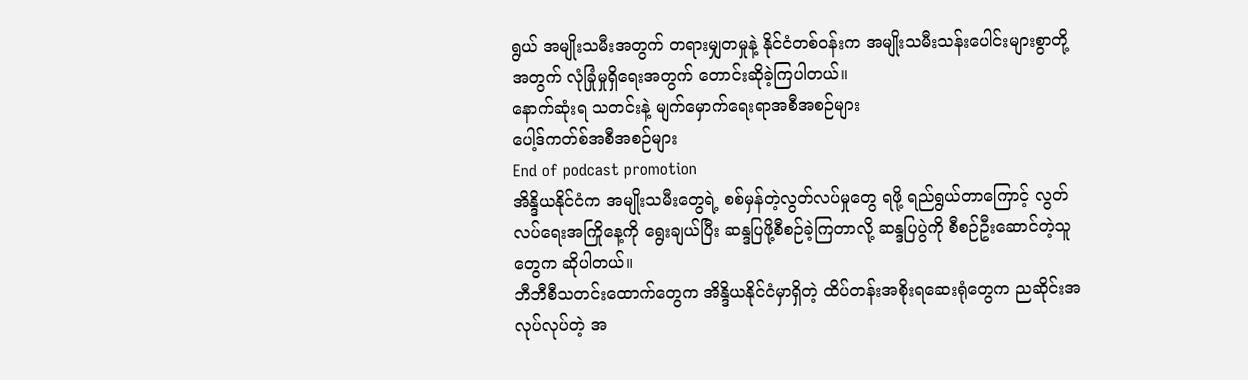ရွယ် အမျိုးသမီးအတွက် တရားမျှတမှုနဲ့ နိုင်ငံတစ်ဝန်းက အမျိုးသမီးသန်းပေါင်းများစွာတို့အတွက် လုံခြုံမှုရှိရေးအတွက် တောင်းဆိုခဲ့ကြပါတယ်။
နောက်ဆုံးရ သတင်းနဲ့ မျက်မှောက်ရေးရာအစီအစဉ်များ
ပေါ့ဒ်ကတ်စ်အစီအစဉ်များ
End of podcast promotion
အိန္ဒိယနိုင်ငံက အမျိုးသမီးတွေရဲ့ စစ်မှန်တဲ့လွတ်လပ်မှုတွေ ရဖို့ ရည်ရွယ်တာကြောင့် လွတ်လပ်ရေးအကြိုနေ့ကို ရွေးချယ်ပြီး ဆန္ဒပြဖို့စီစဉ်ခဲ့ကြတာလို့ ဆန္ဒပြပွဲကို စီစဉ်ဦးဆောင်တဲ့သူတွေက ဆိုပါတယ်။
ဘီဘီစီသတင်းထောက်တွေက အိန္ဒိယနိုင်ငံမှာရှိတဲ့ ထိပ်တန်းအစိုးရဆေးရုံတွေက ညဆိုင်းအလုပ်လုပ်တဲ့ အ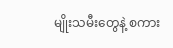မျိုးသမီးတွေနဲ့ စကား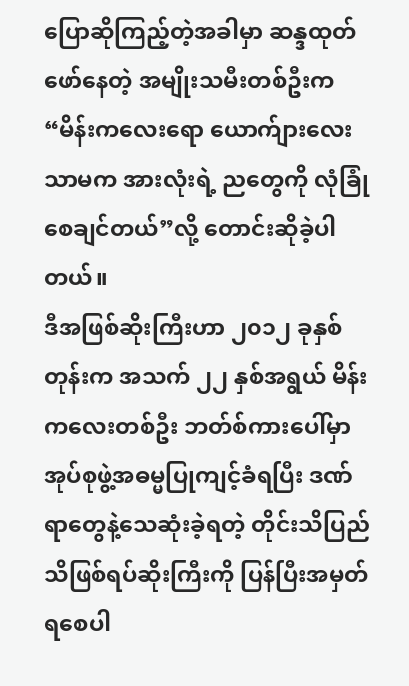ပြောဆိုကြည့်တဲ့အခါမှာ ဆန္ဒထုတ်ဖော်နေတဲ့ အမျိုးသမီးတစ်ဦးက “မိန်းကလေးရော ယောက်ျားလေးသာမက အားလုံးရဲ့ ညတွေကို လုံခြုံစေချင်တယ်”လို့ တောင်းဆိုခဲ့ပါတယ်။
ဒီအဖြစ်ဆိုးကြီးဟာ ၂၀၁၂ ခုနှစ်တုန်းက အသက် ၂၂ နှစ်အရွယ် မိန်းကလေးတစ်ဦး ဘတ်စ်ကားပေါ်မှာ အုပ်စုဖွဲ့အဓမ္မပြုကျင့်ခံရပြီး ဒဏ်ရာတွေနဲ့သေဆုံးခဲ့ရတဲ့ တိုင်းသိပြည်သိဖြစ်ရပ်ဆိုးကြီးကို ပြန်ပြီးအမှတ်ရစေပါ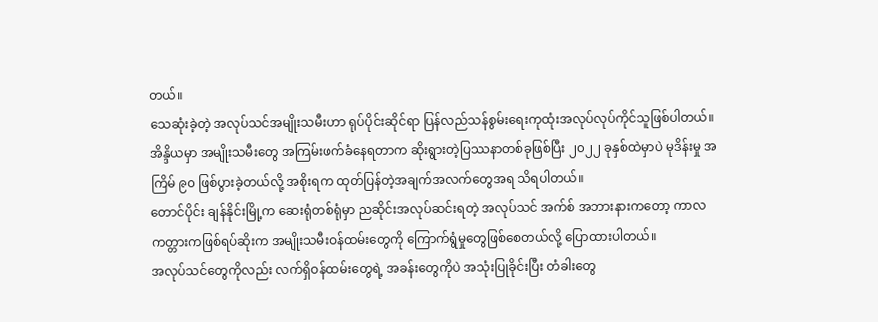တယ်။
သေဆုံးခဲ့တဲ့ အလုပ်သင်အမျိုးသမီးဟာ ရုပ်ပိုင်းဆိုင်ရာ ပြန်လည်သန်စွမ်းရေးကုထုံးအလုပ်လုပ်ကိုင်သူဖြစ်ပါတယ်။
အိန္ဒိယမှာ အမျိုးသမီးတွေ အကြမ်းဖက်ခံနေရတာက ဆိုးရွားတဲ့ပြဿနာတစ်ခုဖြစ်ပြီး ၂၀၂၂ ခုနှစ်ထဲမှာပဲ မုဒိန်းမှု အကြိမ် ၉၀ ဖြစ်ပွားခဲ့တယ်လို့ အစိုးရက ထုတ်ပြန်တဲ့အချက်အလက်တွေအရ သိရပါတယ်။
တောင်ပိုင်း ချန်နိုင်းမြို့က ဆေးရုံတစ်ရုံမှာ ညဆိုင်းအလုပ်ဆင်းရတဲ့ အလုပ်သင် အက်စ် အဘားနားကတော့ ကာလကတ္တားကဖြစ်ရပ်ဆိုးက အမျိုးသမီးဝန်ထမ်းတွေကို ကြောက်ရွံမှုတွေဖြစ်စေတယ်လို့ ပြောထားပါတယ်။
အလုပ်သင်တွေကိုလည်း လက်ရှိဝန်ထမ်းတွေရဲ့ အခန်းတွေကိုပဲ အသုံးပြုခိုင်းပြီး တံခါးတွေ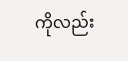ကိုလည်း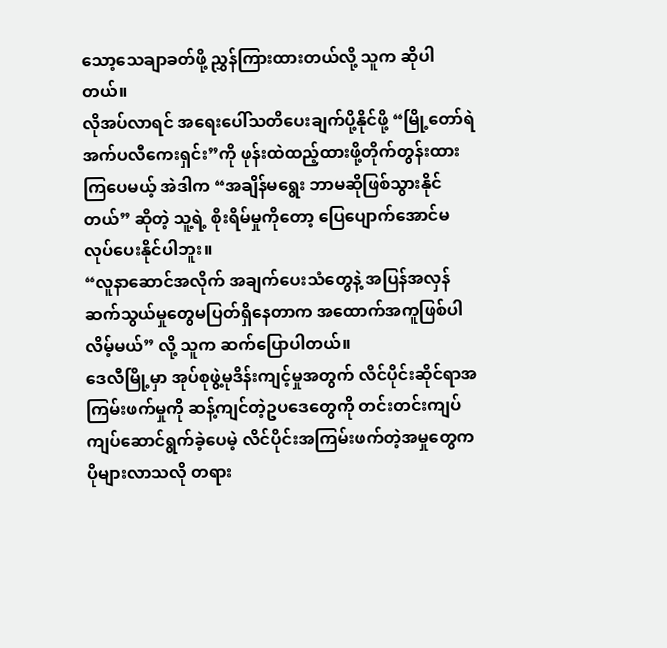သော့သေချာခတ်ဖို့ ညွှန်ကြားထားတယ်လို့ သူက ဆိုပါတယ်။
လိုအပ်လာရင် အရေးပေါ်သတိပေးချက်ပို့နိုင်ဖို့ “မြို့တော်ရဲ အက်ပလီကေးရှင်း”ကို ဖုန်းထဲထည့်ထားဖို့တိုက်တွန်းထားကြပေမယ့် အဲဒါက “အချိန်မရွေး ဘာမဆိုဖြစ်သွားနိုင်တယ်” ဆိုတဲ့ သူ့ရဲ့ စိုးရိမ်မှုကိုတော့ ပြေပျောက်အောင်မလုပ်ပေးနိုင်ပါဘူး။
“လူနာဆောင်အလိုက် အချက်ပေးသံတွေနဲ့ အပြန်အလှန်ဆက်သွယ်မှုတွေမပြတ်ရှိနေတာက အထောက်အကူဖြစ်ပါလိမ့်မယ်” လို့ သူက ဆက်ပြောပါတယ်။
ဒေလီမြို့မှာ အုပ်စုဖွဲ့မုဒိန်းကျင့်မှုအတွက် လိင်ပိုင်းဆိုင်ရာအကြမ်းဖက်မှုကို ဆန့်ကျင်တဲ့ဥပဒေတွေကို တင်းတင်းကျပ်ကျပ်ဆောင်ရွက်ခဲ့ပေမဲ့ လိင်ပိုင်းအကြမ်းဖက်တဲ့အမှုတွေက ပိုများလာသလို တရား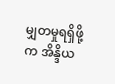မျှတမှုရရှိဖို့က အိန္ဒိယ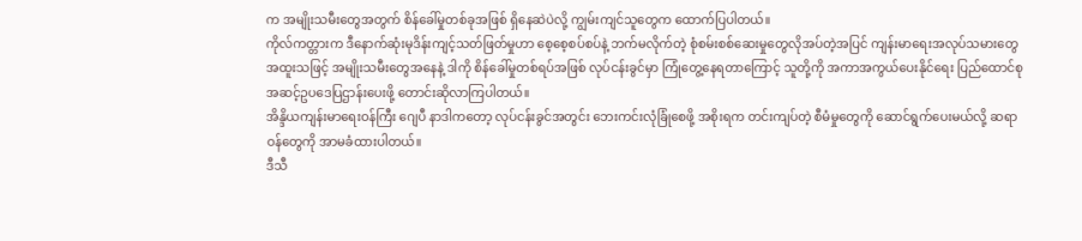က အမျိုးသမီးတွေအတွက် စိန်ခေါ်မှုတစ်ခုအဖြစ် ရှိနေဆဲပဲလို့ ကျွမ်းကျင်သူတွေက ထောက်ပြပါတယ်။
ကိုလ်ကတ္တားက ဒီနောက်ဆုံးမုဒိန်းကျင့်သတ်ဖြတ်မှုဟာ စေ့စေ့စပ်စပ်နဲ့ ဘက်မလိုက်တဲ့ စုံစမ်းစစ်ဆေးမှုတွေလိုအပ်တဲ့အပြင် ကျန်းမာရေးအလုပ်သမားတွေ အထူးသဖြင့် အမျိုးသမီးတွေအနေနဲ့ ဒါကို စိန်ခေါ်မှုတစ်ရပ်အဖြစ် လုပ်ငန်းခွင်မှာ ကြုံတွေ့နေရတာကြောင့် သူတို့ကို အကာအကွယ်ပေးနိုင်ရေး ပြည်ထောင်စုအဆင့်ဥပဒေပြဌာန်းပေးဖို့ တောင်းဆိုလာကြပါတယ်။
အိန္ဒိယကျန်းမာရေးဝန်ကြီး ဂျေပီ နာဒါကတော့ လုပ်ငန်းခွင်အတွင်း ဘေးကင်းလုံခြုံစေဖို့ အစိုးရက တင်းကျပ်တဲ့ စီမံမှုတွေကို ဆောင်ရွက်ပေးမယ်လို့ ဆရာဝန်တွေကို အာမခံထားပါတယ်။
ဒီသီ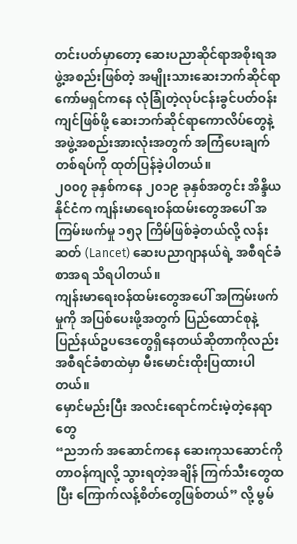တင်းပတ်မှာတော့ ဆေးပညာဆိုင်ရာအစိုးရအဖွဲ့အစည်းဖြစ်တဲ့ အမျိုးသားဆေးဘက်ဆိုင်ရာကော်မရှင်ကနေ လုံခြုံတဲ့လုပ်ငန်းခွင်ပတ်ဝန်းကျင်ဖြစ်ဖို့ ဆေးဘက်ဆိုင်ရာကောလိပ်တွေနဲ့ အဖွဲ့အစည်းအားလုံးအတွက် အကြံပေးချက်တစ်ရပ်ကို ထုတ်ပြန်ခဲ့ပါတယ်။
၂၀၀၇ ခုနှစ်ကနေ ၂၀၁၉ ခုနှစ်အတွင်း အိန္ဒိယနိုင်ငံက ကျန်းမာရေးဝန်ထမ်းတွေအပေါ် အကြမ်းဖက်မှု ၁၅၃ ကြိမ်ဖြစ်ခဲ့တယ်လို့ လန်းဆတ် (Lancet) ဆေးပညာဂျာနယ်ရဲ့ အစီရင်ခံစာအရ သိရပါတယ်။
ကျန်းမာရေးဝန်ထမ်းတွေအပေါ် အကြမ်းဖက်မှုကို အပြစ်ပေးဖို့အတွက် ပြည်ထောင်စုနဲ့ ပြည်နယ်ဥပဒေတွေရှိနေတယ်ဆိုတာကိုလည်း အစီရင်ခံစာထဲမှာ မီးမောင်းထိုးပြထားပါတယ်။
မှောင်မည်းပြီး အလင်းရောင်ကင်းမဲ့တဲ့နေရာတွေ
“ညဘက် အဆောင်ကနေ ဆေးကုသဆောင်ကို တာဝန်ကျလို့ သွားရတဲ့အချိန် ကြက်သီးတွေထပြီး ကြောက်လန့်စိတ်တွေဖြစ်တယ်” လို့ မွမ်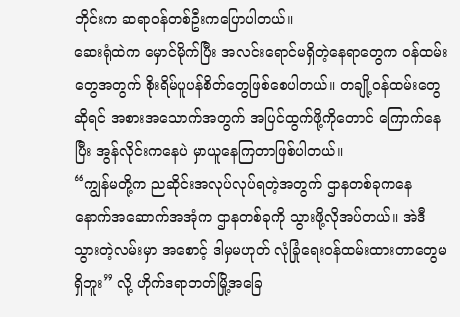ဘိုင်းက ဆရာဝန်တစ်ဦးကပြောပါတယ်။
ဆေးရုံထဲက မှောင်မိုက်ပြီး အလင်းရောင်မရှိတဲ့နေရာတွေက ဝန်ထမ်းတွေအတွက် စိုးရိမ်ပူပန်စိတ်တွေဖြစ်စေပါတယ်။ တချို့ဝန်ထမ်းတွေဆိုရင် အစားအသောက်အတွက် အပြင်ထွက်ဖို့ကိုတောင် ကြောက်နေပြီး အွန်လိုင်းကနေပဲ မှာယူနေကြတာဖြစ်ပါတယ်။
“ကျွန်မတို့က ညဆိုင်းအလုပ်လုပ်ရတဲ့အတွက် ဌာနတစ်ခုကနေ နောက်အဆောက်အအုံက ဌာနတစ်ခုကို သွားဖို့လိုအပ်တယ်။ အဲဒီသွားတဲ့လမ်းမှာ အစောင့် ဒါမှမဟုတ် လုံခြုံရေးဝန်ထမ်းထားတာတွေမရှိဘူး” လို့ ဟိုက်ဒရာဘတ်မြို့အခြေ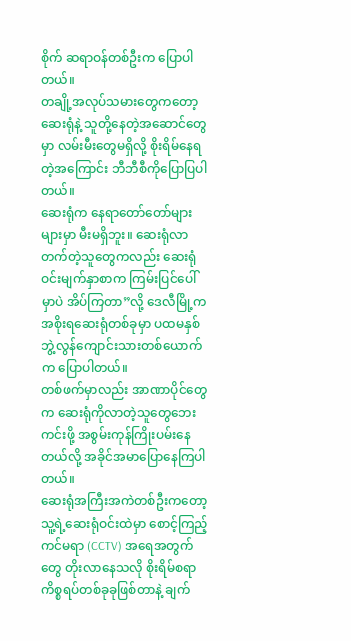စိုက် ဆရာဝန်တစ်ဦးက ပြောပါတယ်။
တချို့အလုပ်သမားတွေကတော့ ဆေးရုံနဲ့ သူတို့နေတဲ့အဆောင်တွေမှာ လမ်းမီးတွေမရှိလို့ စိုးရိမ်နေရတဲ့အကြောင်း ဘီဘီစီကိုပြောပြပါတယ်။
ဆေးရုံက နေရာတော်တော်များများမှာ မီးမရှိဘူး။ ဆေးရုံလာတက်တဲ့သူတွေကလည်း ဆေးရုံဝင်းမျက်နှာစာက ကြမ်းပြင်ပေါ်မှာပဲ အိပ်ကြတာ”လို့ ဒေလီမြို့က အစိုးရဆေးရုံတစ်ခုမှာ ပထမနှစ် ဘွဲ့လွန်ကျောင်းသားတစ်ယောက်က ပြောပါတယ်။
တစ်ဖက်မှာလည်း အာဏာပိုင်တွေက ဆေးရုံကိုလာတဲ့သူတွေဘေးကင်းဖို့ အစွမ်းကုန်ကြိုးပမ်းနေတယ်လို့ အခိုင်အမာပြောနေကြပါတယ်။
ဆေးရုံအကြီးအကဲတစ်ဦးကတော့ သူ့ရဲ့ဆေးရုံဝင်းထဲမှာ စောင့်ကြည့်ကင်မရာ (CCTV) အရေအတွက်တွေ တိုးလာနေသလို စိုးရိမ်စရာကိစ္စရပ်တစ်ခုခုဖြစ်တာနဲ့ ချက်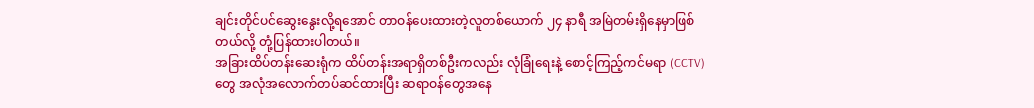ချင်းတိုင်ပင်ဆွေးနွေးလို့ရအောင် တာဝန်ပေးထားတဲ့လူတစ်ယောက် ၂၄ နာရီ အမြဲတမ်းရှိနေမှာဖြစ်တယ်လို့ တုံ့ပြန်ထားပါတယ်။
အခြားထိပ်တန်းဆေးရုံက ထိပ်တန်းအရာရှိတစ်ဦးကလည်း လုံခြုံရေးနဲ့ စောင့်ကြည့်ကင်မရာ (CCTV) တွေ အလုံအလောက်တပ်ဆင်ထားပြီး ဆရာဝန်တွေအနေ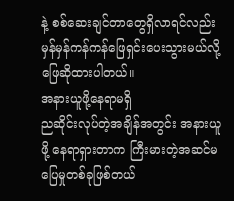နဲ့ စစ်ဆေးချင်တာတွေရှိလာရင်လည်း မှန်မှန်ကန်ကန်ဖြေရှင်းပေးသွားမယ်လို့ ဖြေဆိုထားပါတယ်။
အနားယူဖို့နေရာမရှိ
ညဆိုင်းလုပ်တဲ့အချိန်အတွင်း အနားယူဖို့ နေရာရှားတာက ကြီးမားတဲ့အဆင်မပြေမှုတစ်ခုဖြစ်တယ်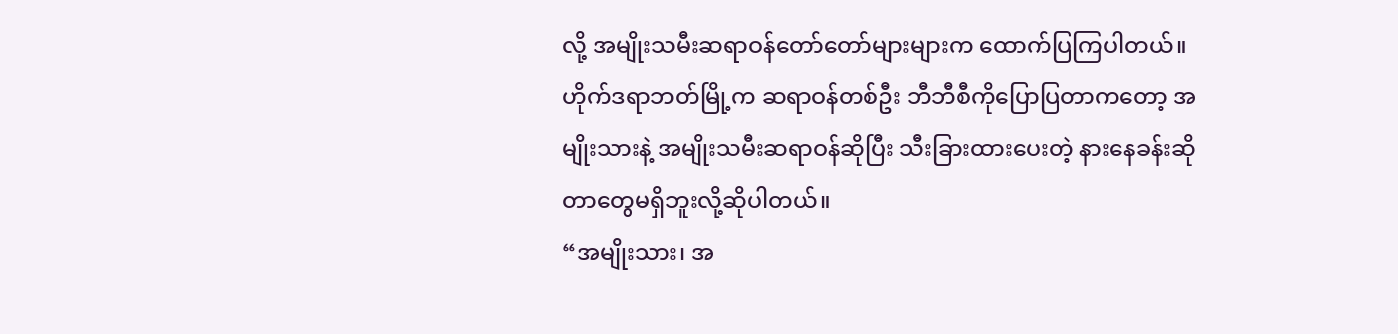လို့ အမျိုးသမီးဆရာဝန်တော်တော်များများက ထောက်ပြကြပါတယ်။
ဟိုက်ဒရာဘတ်မြို့က ဆရာဝန်တစ်ဦး ဘီဘီစီကိုပြောပြတာကတော့ အမျိုးသားနဲ့ အမျိုးသမီးဆရာဝန်ဆိုပြီး သီးခြားထားပေးတဲ့ နားနေခန်းဆိုတာတွေမရှိဘူးလို့ဆိုပါတယ်။
“အမျိုးသား၊ အ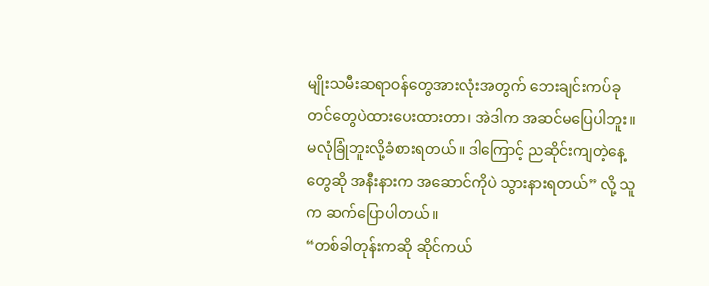မျိုးသမီးဆရာဝန်တွေအားလုံးအတွက် ဘေးချင်းကပ်ခုတင်တွေပဲထားပေးထားတာ၊ အဲဒါက အဆင်မပြေပါဘူး။ မလုံခြုံဘူးလို့ခံစားရတယ်။ ဒါကြောင့် ညဆိုင်းကျတဲ့နေ့တွေဆို အနီးနားက အဆောင်ကိုပဲ သွားနားရတယ်” လို့ သူက ဆက်ပြောပါတယ်။
“တစ်ခါတုန်းကဆို ဆိုင်ကယ်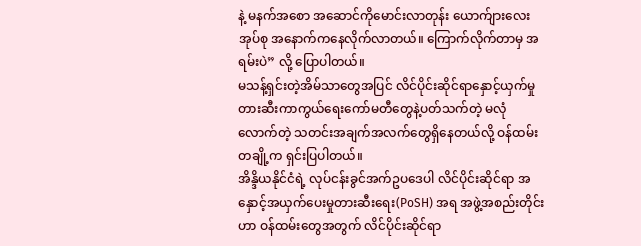နဲ့ မနက်အစော အဆောင်ကိုမောင်းလာတုန်း ယောက်ျားလေးအုပ်စု အနောက်ကနေလိုက်လာတယ်။ ကြောက်လိုက်တာမှ အရမ်းပဲ” လို့ ပြောပါတယ်။
မသန့်ရှင်းတဲ့အိမ်သာတွေအပြင် လိင်ပိုင်းဆိုင်ရာနှောင့်ယှက်မှုတားဆီးကာကွယ်ရေးကော်မတီတွေနဲ့ပတ်သက်တဲ့ မလုံလောက်တဲ့ သတင်းအချက်အလက်တွေရှိနေတယ်လို့ ဝန်ထမ်းတချို့က ရှင်းပြပါတယ်။
အိန္ဒိယနိုင်ငံရဲ့ လုပ်ငန်းခွင်အက်ဥပဒေပါ လိင်ပိုင်းဆိုင်ရာ အနှောင့်အယှက်ပေးမှုတားဆီးရေး(PoSH) အရ အဖွဲ့အစည်းတိုင်းဟာ ဝန်ထမ်းတွေအတွက် လိင်ပိုင်းဆိုင်ရာ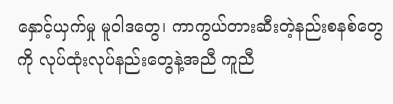နှောင့်ယှက်မှု မူဝါဒတွေ၊ ကာကွယ်တားဆီးတဲ့နည်းစနစ်တွေကို လုပ်ထုံးလုပ်နည်းတွေနဲ့အညီ ကူညီ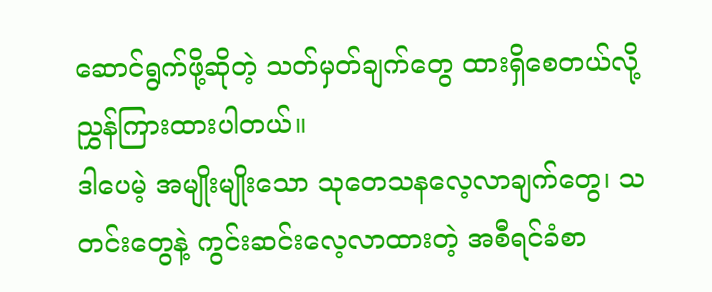ဆောင်ရွက်ဖို့ဆိုတဲ့ သတ်မှတ်ချက်တွေ ထားရှိစေတယ်လို့ ညွှန်ကြားထားပါတယ်။
ဒါပေမဲ့ အမျိုးမျိုးသော သုတေသနလေ့လာချက်တွေ၊ သတင်းတွေနဲ့ ကွင်းဆင်းလေ့လာထားတဲ့ အစီရင်ခံစာ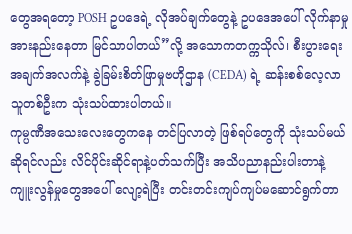တွေအရတော့ POSH ဥပဒေရဲ့ လိုအပ်ချက်တွေနဲ့ ဥပဒေအပေါ် လိုက်နာမှုအားနည်းနေတာ မြင်သာပါတယ်”လို့ အသောကတက္ကသိုလ်၊ စီးပွားရေးအချက်အလက်နဲ့ ခွဲခြမ်းစိတ်ဖြာမှုဗဟိုဌာန (CEDA) ရဲ့ ဆန်းစစ်လေ့လာသူတစ်ဦးက သုံးသပ်ထားပါတယ်။
ကုမ္ပဏီအသေးလေးတွေကနေ တင်ပြလာတဲ့ ဖြစ်ရပ်တွေကို သုံးသပ်မယ်ဆိုရင်လည်း လိင်ပိုင်းဆိုင်ရာနဲ့ပတ်သက်ပြီး အသိပညာနည်းပါးတာနဲ့ ကျူးလွန်မှုတွေအပေါ် လျော့ရဲပြီး တင်းတင်းကျပ်ကျပ်မဆောင်ရွက်တာ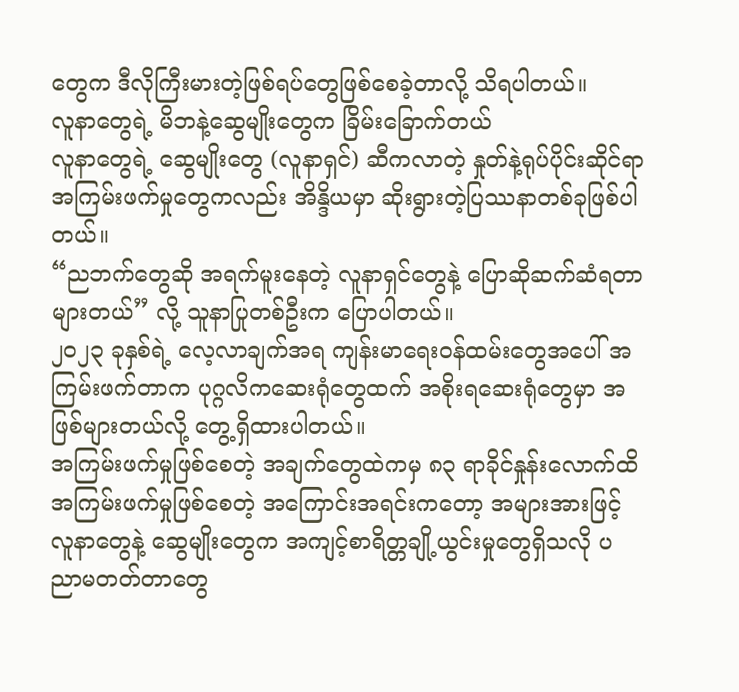တွေက ဒီလိုကြီးမားတဲ့ဖြစ်ရပ်တွေဖြစ်စေခဲ့တာလို့ သိရပါတယ်။
လူနာတွေရဲ့ မိဘနဲ့ဆွေမျိုးတွေက ခြိမ်းခြောက်တယ်
လူနာတွေရဲ့ ဆွေမျိုးတွေ (လူနာရှင်) ဆီကလာတဲ့ နှုတ်နဲ့ရုပ်ပိုင်းဆိုင်ရာ အကြမ်းဖက်မှုတွေကလည်း အိန္ဒိယမှာ ဆိုးရွားတဲ့ပြဿနာတစ်ခုဖြစ်ပါတယ်။
“ညဘက်တွေဆို အရက်မူးနေတဲ့ လူနာရှင်တွေနဲ့ ပြောဆိုဆက်ဆံရတာများတယ်” လို့ သူနာပြုတစ်ဦးက ပြောပါတယ်။
၂၀၂၃ ခုနှစ်ရဲ့ လေ့လာချက်အရ ကျန်းမာရေးဝန်ထမ်းတွေအပေါ် အကြမ်းဖက်တာက ပုဂ္ဂလိကဆေးရုံတွေထက် အစိုးရဆေးရုံတွေမှာ အဖြစ်များတယ်လို့ တွေ့ရှိထားပါတယ်။
အကြမ်းဖက်မှုဖြစ်စေတဲ့ အချက်တွေထဲကမှ ၈၃ ရာခိုင်နှုန်းလောက်ထိ အကြမ်းဖက်မှုဖြစ်စေတဲ့ အကြောင်းအရင်းကတော့ အများအားဖြင့် လူနာတွေနဲ့ ဆွေမျိုးတွေက အကျင့်စာရိတ္တချို့ယွင်းမှုတွေရှိသလို ပညာမတတ်တာတွေ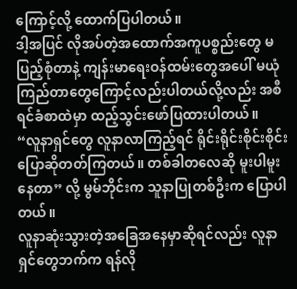ကြောင့်လို့ ထောက်ပြပါတယ်။
ဒါ့အပြင် လိုအပ်တဲ့အထောက်အကူပစ္စည်းတွေ မပြည့်စုံတာနဲ့ ကျန်းမာရေးဝန်ထမ်းတွေအပေါ် မယုံကြည်တာတွေကြောင့်လည်းပါတယ်လို့လည်း အစီရင်ခံစာထဲမှာ ထည့်သွင်းဖော်ပြထားပါတယ်။
“လူနာရှင်တွေ လူနာလာကြည့်ရင် ရိုင်းရိုင်းစိုင်းစိုင်းပြောဆိုတတ်ကြတယ်။ တစ်ခါတလေဆို မူးပါမူးနေတာ” လို့ မွမ်ဘိုင်းက သူနာပြုတစ်ဦးက ပြောပါတယ်။
လူနာဆုံးသွားတဲ့အခြေအနေမှာဆိုရင်လည်း လူနာရှင်တွေဘက်က ရန်လို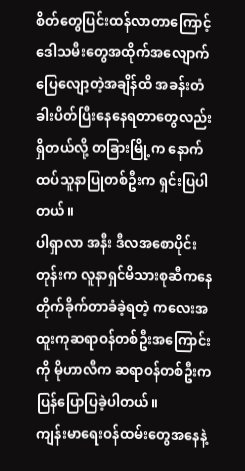စိတ်တွေပြင်းထန်လာတာကြောင့် ဒေါသမီးတွေအထိုက်အလျောက်ပြေလျော့တဲ့အချိန်ထိ အခန်းတံခါးပိတ်ပြီးနေနေရတာတွေလည်းရှိတယ်လို့ တခြားမြို့က နောက်ထပ်သူနာပြုတစ်ဦးက ရှင်းပြပါတယ်။
ပါရှာလာ အနီး ဒီလအစောပိုင်းတုန်းက လူနာရှင်မိသားစုဆီကနေ တိုက်ခိုက်တာခံခဲ့ရတဲ့ ကလေးအထူးကုဆရာဝန်တစ်ဦးအကြောင်းကို မိုဟာလီက ဆရာဝန်တစ်ဦးက ပြန်ပြောပြခဲ့ပါတယ်။
ကျန်းမာရေးဝန်ထမ်းတွေအနေနဲ့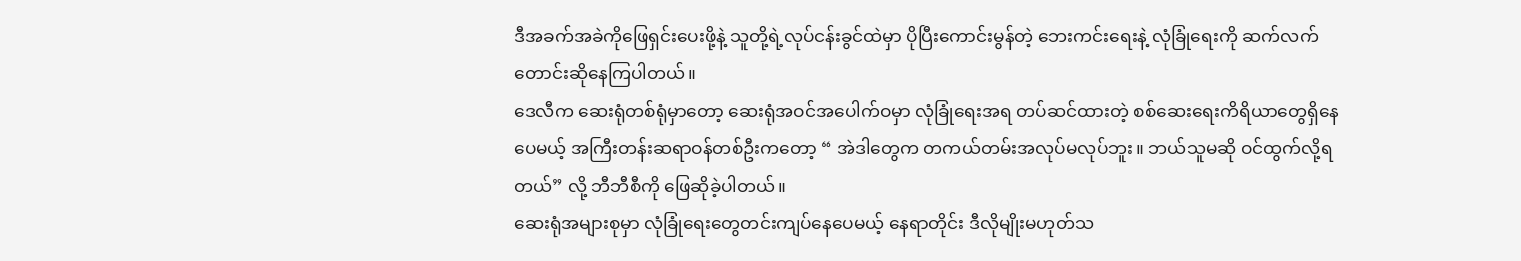ဒီအခက်အခဲကိုဖြေရှင်းပေးဖို့နဲ့ သူတို့ရဲ့လုပ်ငန်းခွင်ထဲမှာ ပိုပြီးကောင်းမွန်တဲ့ ဘေးကင်းရေးနဲ့ လုံခြုံရေးကို ဆက်လက်တောင်းဆိုနေကြပါတယ်။
ဒေလီက ဆေးရုံတစ်ရုံမှာတော့ ဆေးရုံအဝင်အပေါက်ဝမှာ လုံခြုံရေးအရ တပ်ဆင်ထားတဲ့ စစ်ဆေးရေးကိရိယာတွေရှိနေပေမယ့် အကြီးတန်းဆရာဝန်တစ်ဦးကတော့ “ အဲဒါတွေက တကယ်တမ်းအလုပ်မလုပ်ဘူး။ ဘယ်သူမဆို ဝင်ထွက်လို့ရတယ်” လို့ ဘီဘီစီကို ဖြေဆိုခဲ့ပါတယ်။
ဆေးရုံအများစုမှာ လုံခြုံရေးတွေတင်းကျပ်နေပေမယ့် နေရာတိုင်း ဒီလိုမျိုးမဟုတ်သ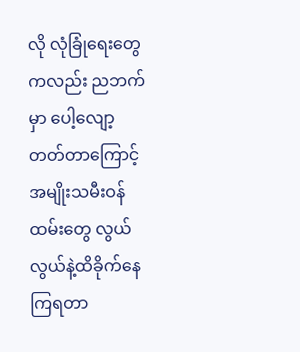လို လုံခြုံရေးတွေကလည်း ညဘက်မှာ ပေါ့လျော့တတ်တာကြောင့် အမျိုးသမီးဝန်ထမ်းတွေ လွယ်လွယ်နဲ့ထိခိုက်နေကြရတာ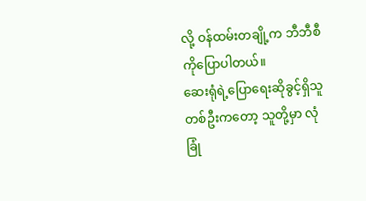လို့ ဝန်ထမ်းတချို့က ဘီဘီစီကိုပြောပါတယ်။
ဆေးရုံရဲ့ပြောရေးဆိုခွင့်ရှိသူတစ်ဦးကတော့ သူတို့မှာ လုံခြုံ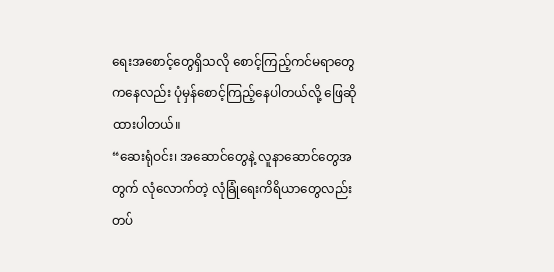ရေးအစောင့်တွေရှိသလို စောင့်ကြည့်ကင်မရာတွေကနေလည်း ပုံမှန်စောင့်ကြည့်နေပါတယ်လို့ ဖြေဆိုထားပါတယ်။
“ဆေးရုံဝင်း၊ အဆောင်တွေနဲ့ လူနာဆောင်တွေအတွက် လုံလောက်တဲ့ လုံခြုံရေးကိရိယာတွေလည်း တပ်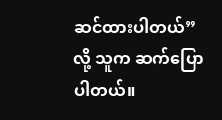ဆင်ထားပါတယ်” လို့ သူက ဆက်ပြောပါတယ်။